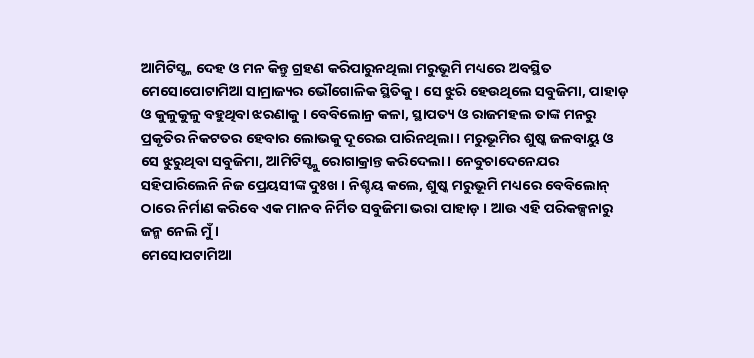ଆମିଟିସ୍ଙ୍କ ଦେହ ଓ ମନ କିନ୍ତୁ ଗ୍ରହଣ କରିପାରୁନଥିଲା ମରୁଭୂମି ମଧ୍ୟରେ ଅବସ୍ଥିତ
ମେସୋପୋଟାମିଆ ସାମ୍ରାଜ୍ୟର ଭୌଗୋଳିକ ସ୍ଥିତିକୁ । ସେ ଝୁରି ହେଉଥିଲେ ସବୁଜିମା, ପାହାଡ଼
ଓ କୁଳୁକୁଳୁ ବହୁଥିବା ଝରଣାକୁ । ବେବିଲୋନ୍ର କଳା, ସ୍ଥାପତ୍ୟ ଓ ରାଜମହଲ ତାଙ୍କ ମନରୁ
ପ୍ରକୃତିର ନିକଟତର ହେବାର ଲୋଭକୁ ଦୂରେଇ ପାରିନଥିଲା । ମରୁଭୂମିର ଶୁଷ୍କ ଜଳବାୟୁ ଓ
ସେ ଝୁରୁଥିବା ସବୁଜିମା, ଆମିଟିସ୍ଙ୍କୁ ରୋଗାକ୍ରାନ୍ତ କରିଦେଲା । ନେବୁଚାଦେନେଯର
ସହିପାରିଲେନି ନିଜ ପ୍ରେୟସୀଙ୍କ ଦୁଃଖ । ନିଶ୍ଚୟ କଲେ, ଶୁଷ୍କ ମରୁଭୂମି ମଧ୍ୟରେ ବେବିଲୋନ୍
ଠାରେ ନିର୍ମାଣ କରିବେ ଏକ ମାନବ ନିର୍ମିତ ସବୁଜିମା ଭରା ପାହାଡ଼ । ଆଉ ଏହି ପରିକଳ୍ପନାରୁ
ଜନ୍ମ ନେଲି ମୁଁ ।
ମେସୋପଟାମିଆ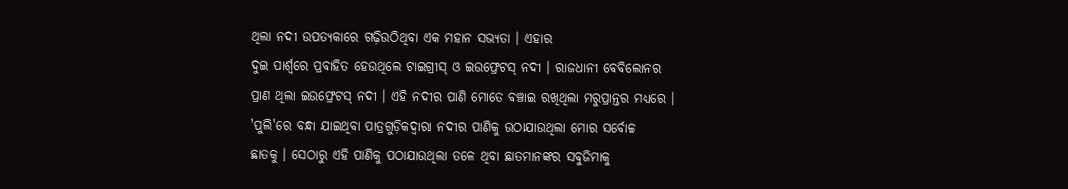ଥିଲା ନଦୀ ଉପତ୍ୟକାରେ ଗଢ଼ିଉଠିଥିବା ଏକ ମହାନ ସଭ୍ୟତା । ଏହାର
ଦୁଇ ପାର୍ଶ୍ୱରେ ପ୍ରବାହିତ ହେଉଥିଲେ ଟାଇଗ୍ରୀସ୍ ଓ ଇଉଫ୍ରେଟସ୍ ନଦୀ । ରାଜଧାନୀ ବେବିଲୋନର
ପ୍ରାଣ ଥିଲା ଇଉଫ୍ରେଟସ୍ ନଦୀ । ଏହି ନଦୀର ପାଣି ମୋତେ ବଞ୍ଚାଇ ରଖିଥିଲା ମରୁପ୍ରାନ୍ତର ମଧ୍ୟରେ ।
'ପୁଲି'ରେ ବନ୍ଧା ଯାଇଥିବା ପାତ୍ରଗୁଡ଼ିକଦ୍ୱାରା ନଦୀର ପାଣିକୁ ଉଠାଯାଉଥିଲା ମୋର ସର୍ବୋଚ୍ଚ
ଛାତକୁ । ସେଠାରୁ ଏହି ପାଣିକୁ ପଠାଯାଉଥିଲା ତଳେ ଥିବା ଛାତମାନଙ୍କର ସବୁଜିମାକୁ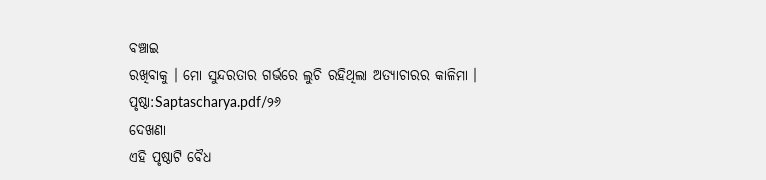ବଞ୍ଚାଇ
ରଖିବାକୁ । ମୋ ସୁନ୍ଦରତାର ଗର୍ଭରେ ଲୁଚି ରହିଥିଲା ଅତ୍ୟାଚାରର କାଳିମା ।
ପୃଷ୍ଠା:Saptascharya.pdf/୨୬
ଦେଖଣା
ଏହି ପୃଷ୍ଠାଟି ବୈଧ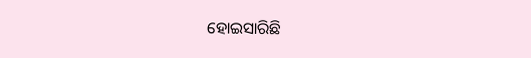ହୋଇସାରିଛି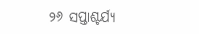୨୬ ସପ୍ତାଶ୍ଚର୍ଯ୍ୟ